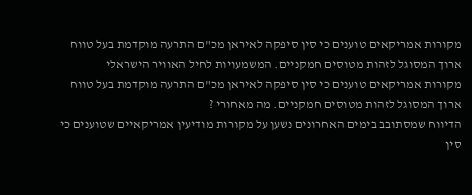מקורות אמריקאים טוענים כי סין סיפקה לאיראן מכ"ם התרעה מוקדמת בעל טווח ארוך המסוגל לזהות מטוסים חמקניים. המשמעויות לחיל האוויר הישראלי
מקורות אמריקאים טוענים כי סין סיפקה לאיראן מכ"ם התרעה מוקדמת בעל טווח ארוך המסוגל לזהות מטוסים חמקניים. מה מאחורי ?
הדיווח שמסתובב בימים האחרונים נשען על מקורות מודיעין אמריקאיים שטוענים כי סין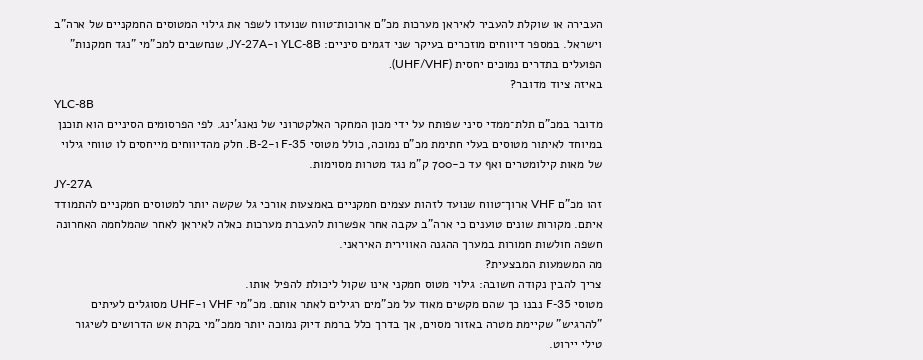העבירה או שוקלת להעביר לאיראן מערכות מכ"ם ארוכות־טווח שנועדו לשפר את גילוי המטוסים החמקניים של ארה"ב וישראל. במספר דיווחים מוזכרים בעיקר שני דגמים סיניים: YLC-8B ו-JY-27A, שנחשבים למכ"מי "נגד חמקנות" הפועלים בתדרים נמוכים יחסית (UHF/VHF).
באיזה ציוד מדובר?
YLC-8B
מדובר במכ"ם תלת־ממדי סיני שפותח על ידי מכון המחקר האלקטרוני של נאנג'ינג. לפי הפרסומים הסיניים הוא תוכנן במיוחד לאיתור מטוסים בעלי חתימת מכ"ם נמוכה, כולל מטוסי F-35 ו-B-2. חלק מהדיווחים מייחסים לו טווחי גילוי של מאות קילומטרים ואף עד כ-700 ק"מ נגד מטרות מסוימות.
JY-27A
זהו מכ"ם VHF ארוך־טווח שנועד לזהות עצמים חמקניים באמצעות אורכי גל שקשה יותר למטוסים חמקניים להתמודד איתם. מקורות שונים טוענים כי ארה"ב עקבה אחר אפשרות להעברת מערכות כאלה לאיראן לאחר שהמלחמה האחרונה חשפה חולשות חמורות במערך ההגנה האווירית האיראני.
מה המשמעות המבצעית?
צריך להבין נקודה חשובה: גילוי מטוס חמקני אינו שקול ליכולת להפיל אותו.
מטוסי F-35 נבנו כך שהם מקשים מאוד על מכ"מים רגילים לאתר אותם. מכ"מי VHF ו-UHF מסוגלים לעיתים "להרגיש" שקיימת מטרה באזור מסוים, אך בדרך כלל ברמת דיוק נמוכה יותר ממכ"מי בקרת אש הדרושים לשיגור טילי יירוט.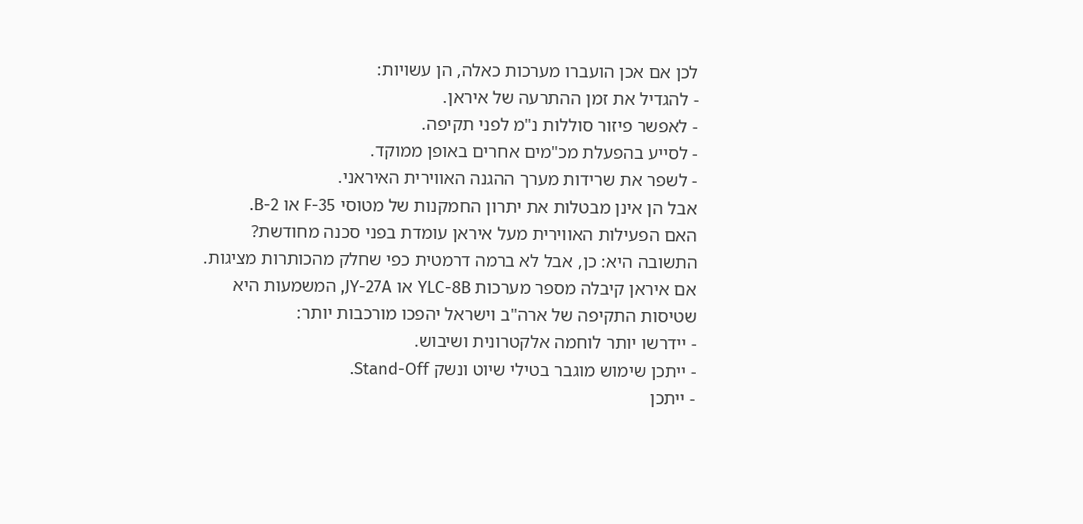לכן אם אכן הועברו מערכות כאלה, הן עשויות:
- להגדיל את זמן ההתרעה של איראן.
- לאפשר פיזור סוללות נ"מ לפני תקיפה.
- לסייע בהפעלת מכ"מים אחרים באופן ממוקד.
- לשפר את שרידות מערך ההגנה האווירית האיראני.
אבל הן אינן מבטלות את יתרון החמקנות של מטוסי F-35 או B-2.
האם הפעילות האווירית מעל איראן עומדת בפני סכנה מחודשת?
התשובה היא: כן, אבל לא ברמה דרמטית כפי שחלק מהכותרות מציגות.
אם איראן קיבלה מספר מערכות YLC-8B או JY-27A, המשמעות היא שטיסות התקיפה של ארה"ב וישראל יהפכו מורכבות יותר:
- יידרשו יותר לוחמה אלקטרונית ושיבוש.
- ייתכן שימוש מוגבר בטילי שיוט ונשק Stand-Off.
- ייתכן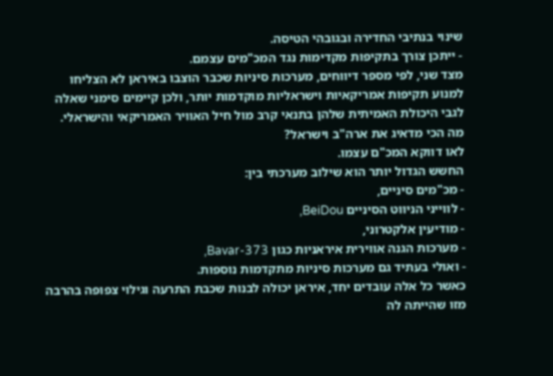שינוי בנתיבי החדירה ובגובהי הטיסה.
- ייתכן צורך בתקיפות מקדימות נגד המכ"מים עצמם.
מצד שני, לפי מספר דיווחים, מערכות סיניות שכבר הוצבו באיראן לא הצליחו למנוע תקיפות אמריקאיות וישראליות מוקדמות יותר, ולכן קיימים סימני שאלה לגבי היכולת האמיתית שלהן בתנאי קרב מול חיל האוויר האמריקאי והישראלי.
מה הכי מדאיג את ארה"ב וישראל?
לאו דווקא המכ"ם עצמו.
החשש הגדול יותר הוא שילוב מערכתי בין:
- מכ"מים סיניים,
- לווייני הניווט הסיניים BeiDou,
- מודיעין אלקטרוני,
- מערכות הגנה אווירית איראניות כגון Bavar-373,
- ואולי בעתיד גם מערכות סיניות מתקדמות נוספות.
כאשר כל אלה עובדים יחד, איראן יכולה לבנות שכבת התרעה וגילוי צפופה בהרבה מזו שהייתה לה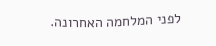לפני המלחמה האחרונה.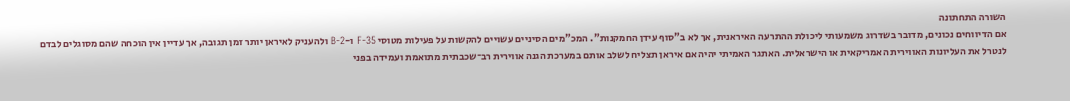השורה התחתונה
אם הדיווחים נכונים, מדובר בשדרוג משמעותי ליכולת ההתרעה האיראנית, אך לא ב"סוף עידן החמקנות". המכ"מים הסיניים עשויים להקשות על פעילות מטוסי F-35 ו-B-2 ולהעניק לאיראן יותר זמן תגובה, אך עדיין אין הוכחה שהם מסוגלים לבדם לנטרל את העליונות האווירית האמריקאית או הישראלית. האתגר האמיתי יהיה אם איראן תצליח לשלב אותם במערכת הגנה אווירית רב־שכבתית מתואמת ועמידה בפני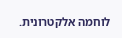לוחמה אלקטרונית.